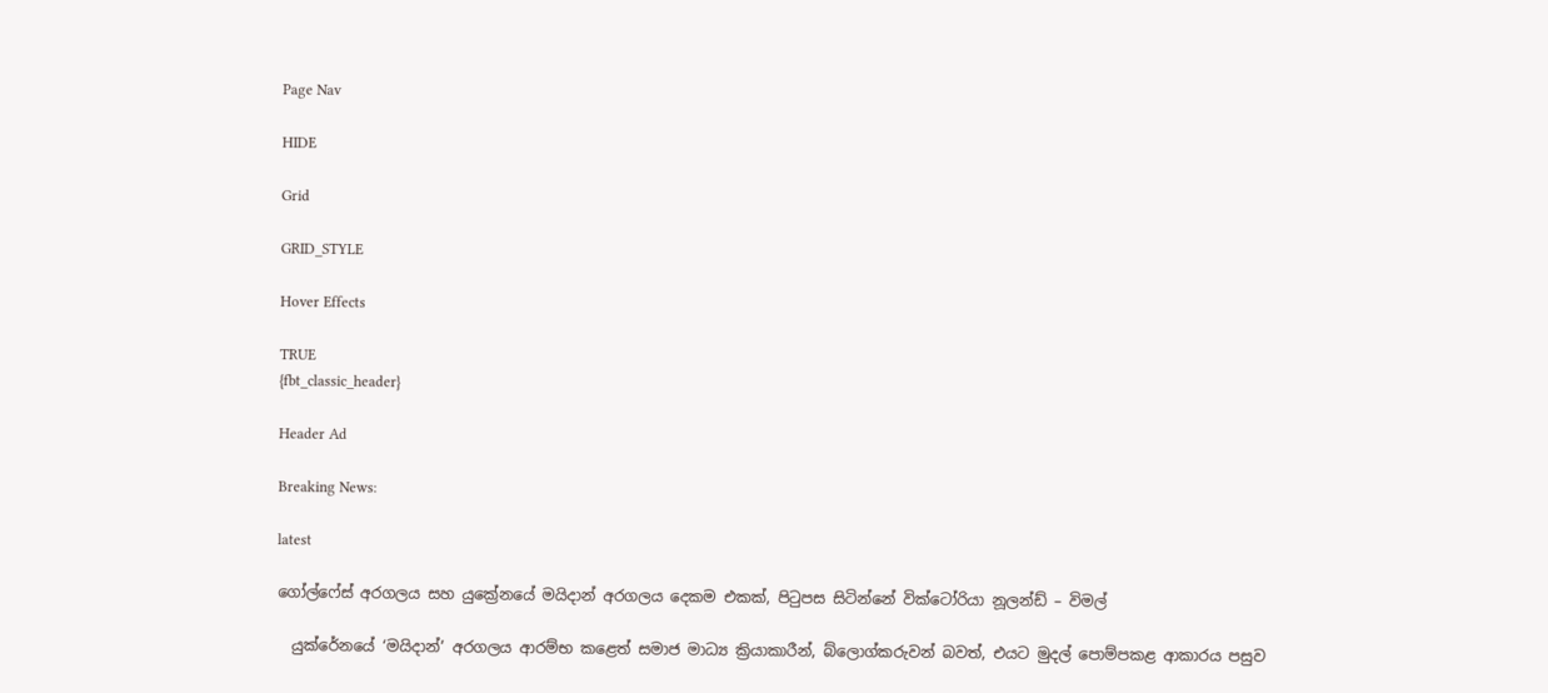Page Nav

HIDE

Grid

GRID_STYLE

Hover Effects

TRUE
{fbt_classic_header}

Header Ad

Breaking News:

latest

ගෝල්ෆේස් අරගලය සහ යුක්‍රේනයේ මයිදාන් අරගලය දෙකම එකක්, පිටුපස සිටින්නේ වික්ටෝරියා නූලන්ඩ් – විමල්

  යුක්රේනයේ ‘මයිදාන්’ අරගලය ආරම්භ කළෙත් සමාජ මාධ්‍ය ක්‍රියාකාරීන්, බ්ලොග්කරුවන් බවත්, එයට මුදල් පොම්පකළ ආකාරය පසුව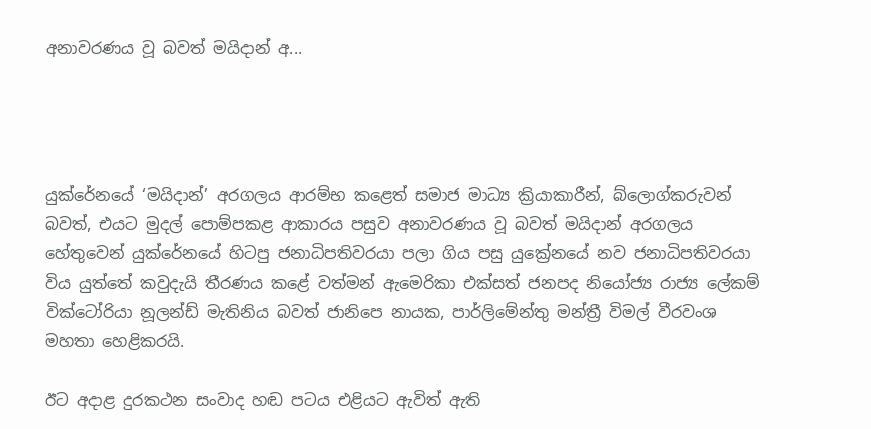අනාවරණය වූ බවත් මයිදාන් අ...




යුක්රේනයේ ‘මයිදාන්’ අරගලය ආරම්භ කළෙත් සමාජ මාධ්‍ය ක්‍රියාකාරීන්, බ්ලොග්කරුවන් බවත්, එයට මුදල් පොම්පකළ ආකාරය පසුව අනාවරණය වූ බවත් මයිදාන් අරගලය හේතුවෙන් යුක්රේනයේ හිටපු ජනාධිපතිවරයා පලා ගිය පසු යුක්‍රේනයේ නව ජනාධිපතිවරයා විය යුත්තේ කවුදැයි තීරණය කළේ වත්මන් ඇමෙරිකා එක්සත් ජනපද නියෝජ්‍ය රාජ්‍ය ලේකම් වික්ටෝරියා නූලන්ඩ් මැතිනිය බවත් ජානිපෙ නායක, පාර්ලිමේන්තු මන්ත්‍රී විමල් වීරවංශ මහතා හෙළිකරයි.

ඊට අදාළ දුරකථන සංවාද හඬ පටය එළියට ඇවිත් ඇති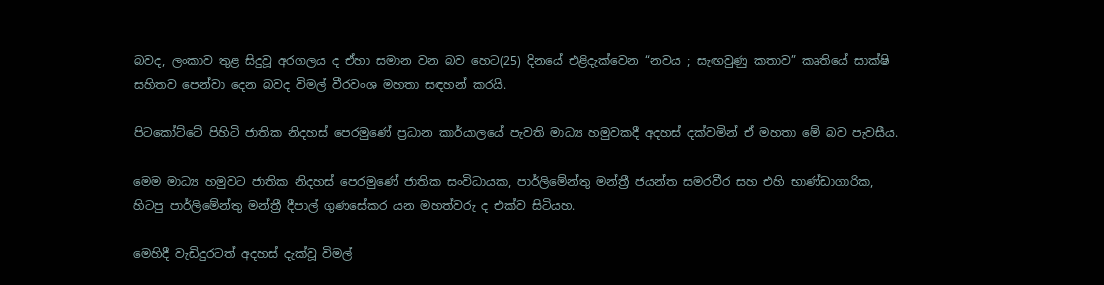බවද, ලංකාව තුළ සිදුවූ අරගලය ද ඒහා සමාන වන බව හෙට(25) දිනයේ එළිදැක්වෙන “නවය ; සැඟවුණු කතාව” කෘතියේ සාක්ෂි සහිතව පෙන්වා දෙන බවද විමල් වීරවංශ මහතා සඳහන් කරයි.

පිටකෝට්ටේ පිහිටි ජාතික නිදහස් පෙරමුණේ ප්‍රධාන කාර්යාලයේ පැවති මාධ්‍ය හමුවකදී අදහස් දක්වමින් ඒ මහතා මේ බව පැවසීය.

මෙම මාධ්‍ය හමුවට ජාතික නිදහස් පෙරමුණේ ජාතික සංවිධායක, පාර්ලිමේන්තු මන්ත්‍රී ජයන්ත සමරවීර සහ එහි භාණ්ඩාගාරික, හිටපු පාර්ලිමේන්තු මන්ත්‍රී දීපාල් ගුණසේකර යන මහත්වරු ද එක්ව සිටියහ.

මෙහිදී වැඩිදුරටත් අදහස් දැක්වූ විමල්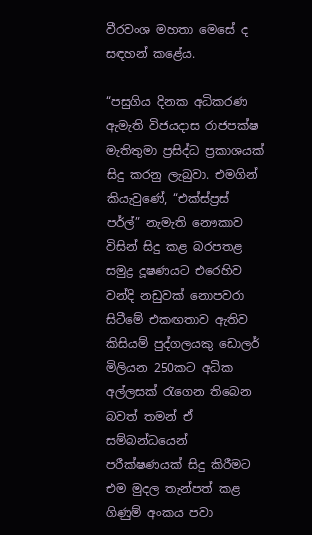වීරවංශ මහතා මෙසේ ද සඳහන් කළේය.

“පසුගිය දිනක අධිකරණ ඇමැති විජයදාස රාජපක්ෂ මැතිතුමා ප්‍රසිද්ධ ප්‍රකාශයක් සිදු කරනු ලැබුවා. එමගින් කියැවුණේ, “එක්ස්ප්‍රස් පර්ල්” නැමැති නෞකාව විසින් සිදු කළ බරපතළ සමුද්‍ර දූෂණයට එරෙහිව වන්දි නඩුවක් නොපවරා සිටීමේ එකඟතාව ඇතිව කිසියම් පුද්ගලයකු ඩොලර් මිලියන 250කට අධික අල්ලසක් රැගෙන තිබෙන බවත් තමන් ඒ සම්බන්ධයෙන් පරීක්ෂණයක් සිදු කිරීමට එම මුදල තැන්පත් කළ ගිණුම් අංකය පවා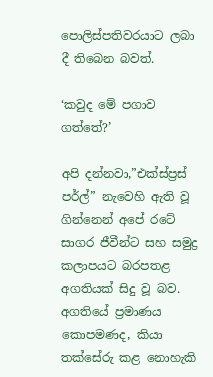පොලිස්පතිවරයාට ලබා දී තිබෙන බවත්.

‘කවුද මේ පගාව ගත්තේ?’

අපි දන්නවා,”එක්ස්ප්‍රස් පර්ල්” නැවෙහි ඇති වූ ගින්නෙන් අපේ රටේ සාගර ජීවීන්ට සහ සමුද්‍ර කලාපයට බරපතළ අගතියක් සිදු වූ බව. අගතියේ ප්‍රමාණය කොපමණද, කියා තක්සේරු කළ නොහැකි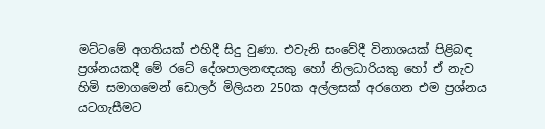මට්ටමේ අගතියක් එහිදී සිදු වුණා. එවැනි සංවේදී විනාශයක් පිළිබඳ ප්‍රශ්නයකදී මේ රටේ දේශපාලනඥයකු හෝ නිලධාරියකු හෝ ඒ නැව හිමි සමාගමෙන් ඩොලර් මිලියන 250ක අල්ලසක් අරගෙන එම ප්‍රශ්නය යටගැසීමට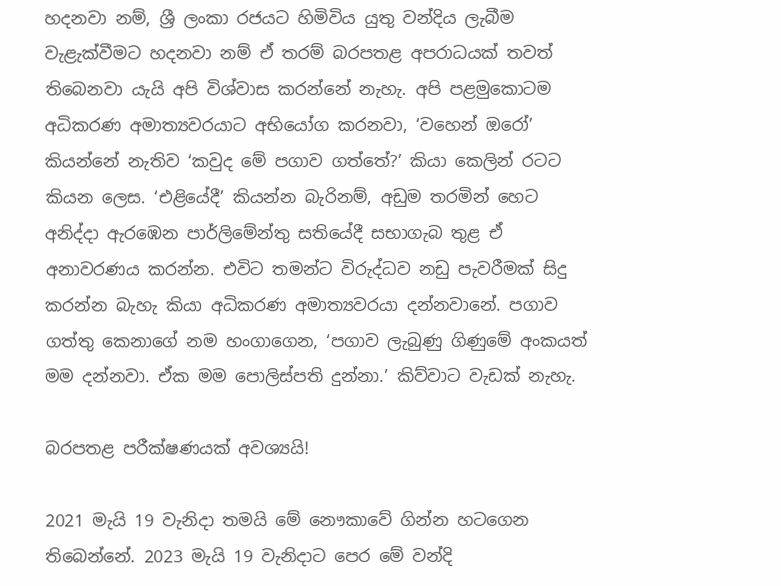හදනවා නම්, ශ්‍රී ලංකා රජයට හිමිවිය යුතු වන්දිය ලැබීම වැළැක්වීමට හදනවා නම් ඒ තරම් බරපතළ අපරාධයක් තවත් තිබෙනවා යැයි අපි විශ්වාස කරන්නේ නැහැ. අපි පළමුකොටම අධිකරණ අමාත්‍යවරයාට අභියෝග කරනවා, ‘වහෙන් ඔරෝ’ කියන්නේ නැතිව ‘කවුද මේ පගාව ගත්තේ?’ කියා කෙලින් රටට කියන ලෙස. ‘එළියේදී’ කියන්න බැරිනම්, අඩුම තරමින් හෙට අනිද්දා ඇරඹෙන පාර්ලිමේන්තු සතියේදී සභාගැබ තුළ ඒ අනාවරණය කරන්න. එවිට තමන්ට විරුද්ධව නඩු පැවරීමක් සිදු කරන්න බැහැ කියා අධිකරණ අමාත්‍යවරයා දන්නවානේ. පගාව ගත්තු කෙනාගේ නම හංගාගෙන, ‘පගාව ලැබුණු ගිණුමේ අංකයත් මම දන්නවා. ඒක මම පොලිස්පති දුන්නා.’ කිව්වාට වැඩක් නැහැ.

බරපතළ පරීක්ෂණයක් අවශ්‍යයි!

2021 මැයි 19 වැනිදා තමයි මේ නෞකාවේ ගින්න හටගෙන තිබෙන්නේ. 2023 මැයි 19 වැනිදාට පෙර මේ වන්දි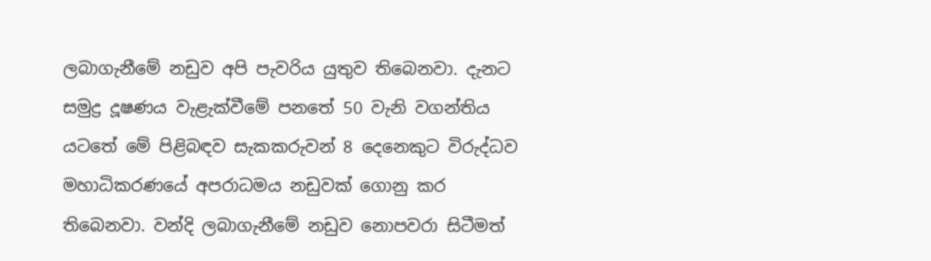ලබාගැනීමේ නඩුව අපි පැවරිය යුතුව තිබෙනවා. දැනට සමුද්‍ර දූෂණය වැළැක්වීමේ පනතේ 50 වැනි වගන්තිය යටතේ මේ පිළිබඳව සැකකරුවන් 8 දෙනෙකුට විරුද්ධව මහාධිකරණයේ අපරාධමය නඩුවක් ගොනු කර තිබෙනවා. වන්දි ලබාගැනීමේ නඩුව නොපවරා සිටීමත්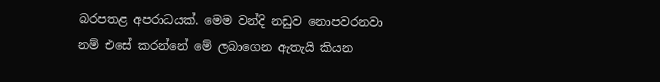බරපතළ අපරාධයක්. මෙම වන්දි නඩුව නොපවරනවා නම් එසේ කරන්නේ මේ ලබාගෙන ඇතැයි කියන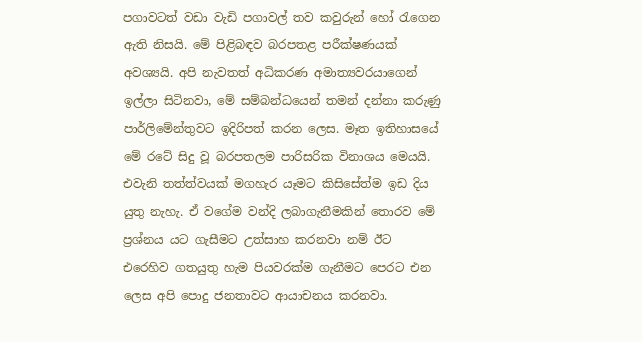පගාවටත් වඩා වැඩි පගාවල් තව කවුරුන් හෝ රැගෙන ඇති නිසයි. මේ පිළිබඳව බරපතළ පරීක්ෂණයක් අවශ්‍යයි. අපි නැවතත් අධිකරණ අමාත්‍යවරයාගෙන් ඉල්ලා සිටිනවා, මේ සම්බන්ධයෙන් තමන් දන්නා කරුණු පාර්ලිමේන්තුවට ඉදිරිපත් කරන ලෙස. මෑත ඉතිහාසයේ මේ රටේ සිදු වූ බරපතලම පාරිසරික විනාශය මෙයයි. එවැනි තත්ත්වයක් මගහැර යෑමට කිසිසේත්ම ඉඩ දිය යුතු නැහැ. ඒ වගේම වන්දි ලබාගැනීමකින් තොරව මේ ප්‍රශ්නය යට ගැසීමට උත්සාහ කරනවා නම් ඊට එරෙහිව ගතයුතු හැම පියවරක්ම ගැනීමට පෙරට එන ලෙස අපි පොදු ජනතාවට ආයාචනය කරනවා.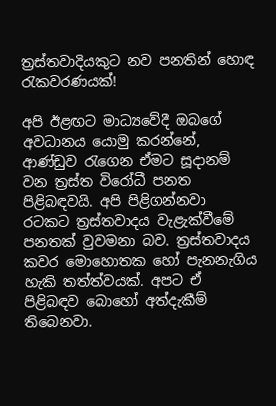ත්‍රස්තවාදියකුට නව පනතින් හොඳ රැකවරණයක්!

අපි ඊළඟට මාධ්‍යවේදී ඔබගේ අවධානය යොමු කරන්නේ, ආණ්ඩුව රැගෙන ඒමට සූදානම් වන ත්‍රස්ත විරෝධී පනත පිළිබඳවයි. අපි පිළිගන්නවා රටකට ත්‍රස්තවාදය වැළැක්වීමේ පනතක් වුවමනා බව. ත්‍රස්තවාදය කවර මොහොතක හෝ පැනනැගිය හැකි තත්ත්වයක්. අපට ඒ පිළිබඳව බොහෝ අත්දැකීම් තිබෙනවා.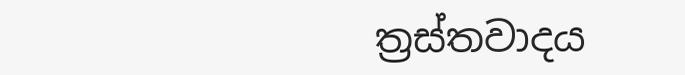ත්‍රස්තවාදය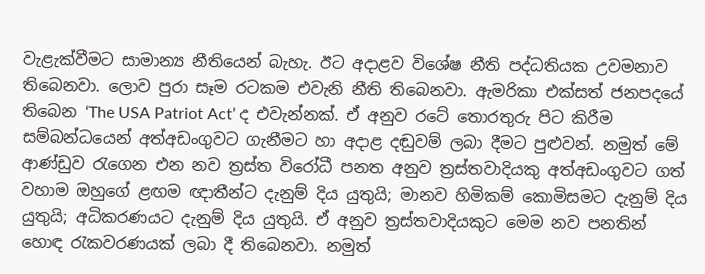වැළැක්වීමට සාමාන්‍ය නීතියෙන් බැහැ. ඊට අදාළව විශේෂ නීති පද්ධතියක උවමනාව තිබෙනවා. ලොව පුරා සෑම රටකම එවැනි නීති තිබෙනවා. ඇමරිකා එක්සත් ජනපදයේ තිබෙන ‘The USA Patriot Act’ ද එවැන්නක්. ඒ අනුව රටේ තොරතුරු පිට කිරීම සම්බන්ධයෙන් අත්අඩංගුවට ගැනීමට හා අදාළ දඬුවම් ලබා දීමට පුළුවන්. නමුත් මේ ආණ්ඩුව රැගෙන එන නව ත්‍රස්ත විරෝධී පනත අනුව ත්‍රස්තවාදියකු අත්අඩංගුවට ගත් වහාම ඔහුගේ ළඟම ඥාතීන්ට දැනුම් දිය යුතුයි; මානව හිමිකම් කොමිසමට දැනුම් දිය යුතුයි; අධිකරණයට දැනුම් දිය යුතුයි. ඒ අනුව ත්‍රස්තවාදියකුට මෙම නව පනතින් හොඳ රැකවරණයක් ලබා දී තිබෙනවා. නමුත්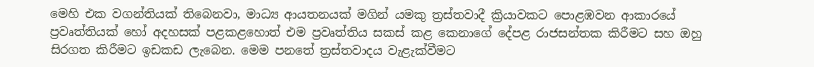මෙහි එක වගන්තියක් තිබෙනවා, මාධ්‍ය ආයතනයක් මගින් යමකු ත්‍රස්තවාදී ක්‍රියාවකට පොළඹවන ආකාරයේ ප්‍රවෘත්තියක් හෝ අදහසක් පළකළහොත් එම ප්‍රවෘත්තිය සකස් කළ කෙනාගේ දේපළ රාජසන්තක කිරීමට සහ ඔහු සිරගත කිරීමට ඉඩකඩ ලැබෙන. මෙම පනතේ ත්‍රස්තවාදය වැළැක්වීමට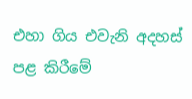එහා ගිය එවැනි අදහස් පළ කිරීමේ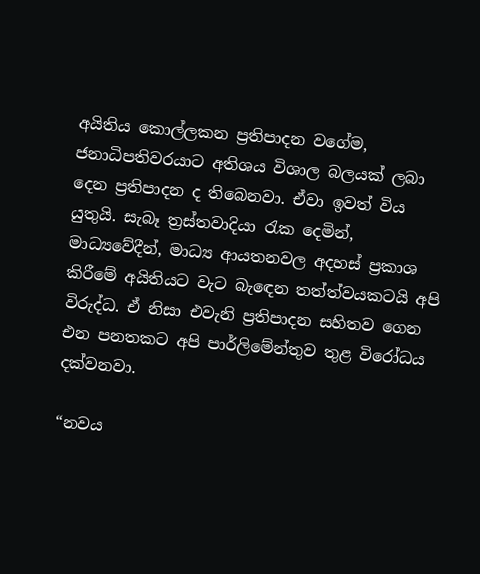අයිතිය කොල්ලකන ප්‍රතිපාදන වගේම, ජනාධිපතිවරයාට අතිශය විශාල බලයක් ලබා දෙන ප්‍රතිපාදන ද තිබෙනවා. ඒවා ඉවත් විය යුතුයි. සැබෑ ත්‍රස්තවාදියා රැක දෙමින්, මාධ්‍යවේදීන්, මාධ්‍ය ආයතනවල අදහස් ප්‍රකාශ කිරීමේ අයිතියට වැට බැඳෙන තත්ත්වයකටයි අපි විරුද්ධ. ඒ නිසා එවැනි ප්‍රතිපාදන සහිතව ගෙන එන පනතකට අපි පාර්ලිමේන්තුව තුළ විරෝධය දක්වනවා.

“නවය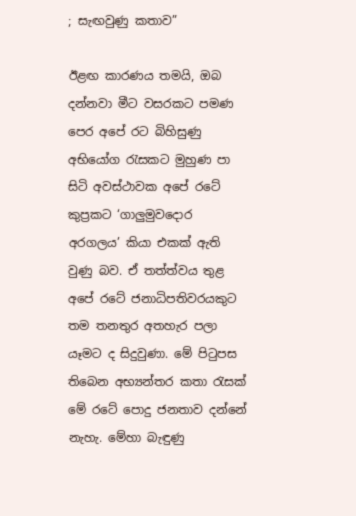; සැඟවුණු කතාව”

ඊළඟ කාරණය තමයි, ඔබ දන්නවා මීට වසරකට පමණ පෙර අපේ රට බිහිසුණු අභියෝග රැසකට මුහුණ පා සිටි අවස්ථාවක අපේ රටේ කුප්‍රකට ‘ගාලුමුවදොර අරගලය’ කියා එකක් ඇති වුණු බව. ඒ තත්ත්වය තුළ අපේ රටේ ජනාධිපතිවරයකුට තම තනතුර අතහැර පලා යෑමට ද සිදුවුණා. මේ පිටුපස තිබෙන අභ්‍යන්තර කතා රැසක් මේ රටේ පොදු ජනතාව දන්නේ නැහැ. මේහා බැඳුණු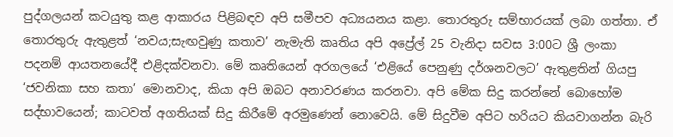පුද්ගලයන් කටයුතු කළ ආකාරය පිළිබඳව අපි සමීපව අධ්‍යයනය කළා. තොරතුරු සම්භාරයක් ලබා ගත්තා. ඒ තොරතුරු ඇතුළත් ‘නවය;සැඟවුණු කතාව’ නැමැති කෘතිය අපි අප්‍රේල් 25 වැනිදා සවස 3:00ට ශ්‍රී ලංකා පදනම් ආයතනයේදී එළිදක්වනවා. මේ කෘතියෙන් අරගලයේ ‘එළියේ පෙනුණු දර්ශනවලට’ ඇතුළතින් ගියපු ‘ජවනිකා සහ කතා’ මොනවාද, කියා අපි ඔබට අනාවරණය කරනවා. අපි මේක සිදු කරන්නේ බොහෝම සද්භාවයෙන්; කාටවත් අගතියක් සිදු කිරීමේ අරමුණෙන් නොවෙයි. මේ සිදුවීම අපිට හරියට කියවාගන්න බැරි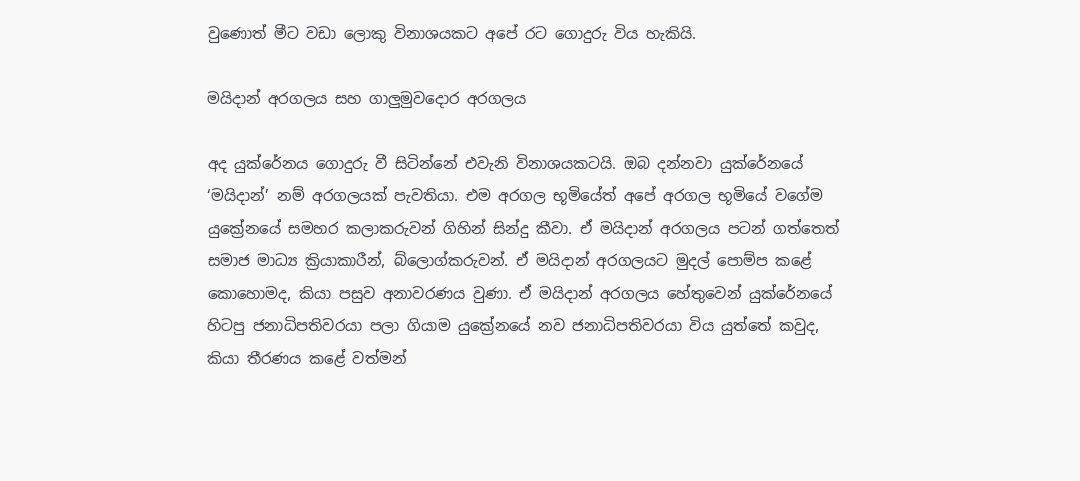වුණොත් මීට වඩා ලොකු විනාශයකට අපේ රට ගොදුරු විය හැකියි.

මයිදාන් අරගලය සහ ගාලුමුවදොර අරගලය

අද යුක්රේනය ගොදුරු වී සිටින්නේ එවැනි විනාශයකටයි. ඔබ දන්නවා යුක්රේනයේ ‘මයිදාන්’ නම් අරගලයක් පැවතියා. එම අරගල භූමියේත් අපේ අරගල භූමියේ වගේම යුක්‍රේනයේ සමහර කලාකරුවන් ගිහින් සින්දු කීවා. ඒ මයිදාන් අරගලය පටන් ගත්තෙත් සමාජ මාධ්‍ය ක්‍රියාකාරීන්, බ්ලොග්කරුවන්. ඒ මයිදාන් අරගලයට මුදල් පොම්ප කළේ කොහොමද, කියා පසුව අනාවරණය වුණා. ඒ මයිදාන් අරගලය හේතුවෙන් යුක්රේනයේ හිටපු ජනාධිපතිවරයා පලා ගියාම යුක්‍රේනයේ නව ජනාධිපතිවරයා විය යුත්තේ කවුද, කියා තීරණය කළේ වත්මන්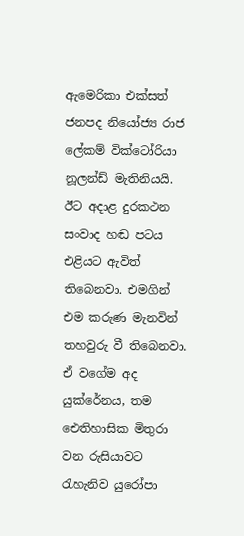ඇමෙරිකා එක්සත් ජනපද නියෝජ්‍ය රාජ ලේකම් වික්ටෝරියා නූලන්ඩ් මැතිනියයි. ඊට අදාළ දුරකථන සංවාද හඬ පටය එළියට ඇවිත් තිබෙනවා. එමගින් එම කරුණ මැනවින් තහවුරු වී තිබෙනවා. ඒ වගේම අද යුක්රේනය, තම ඓතිහාසික මිතුරා වන රුසියාවට රැහැනිව යුරෝපා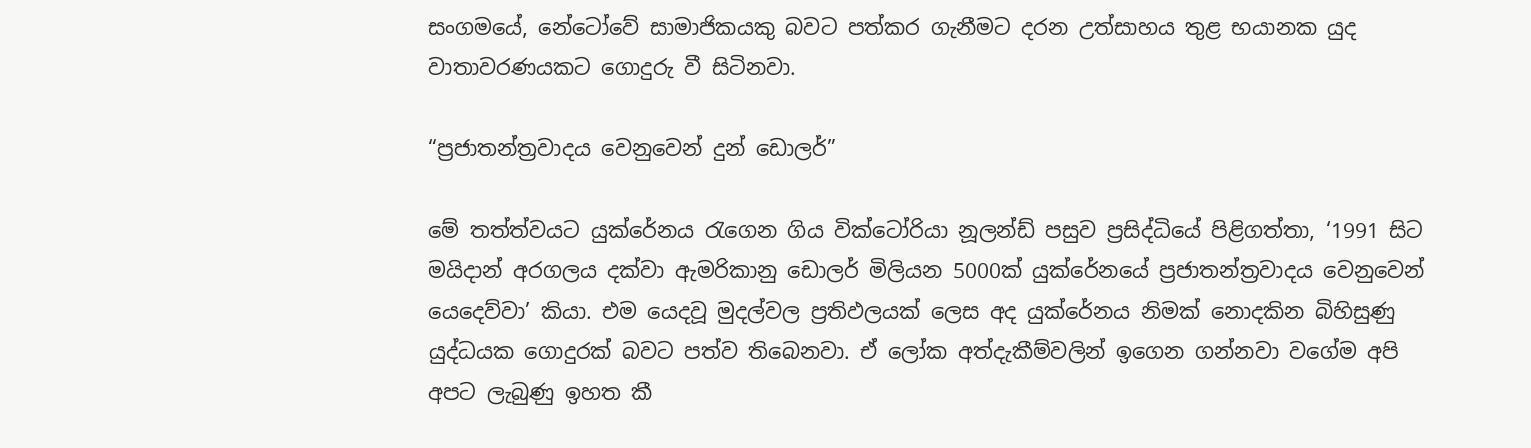සංගමයේ, නේටෝවේ සාමාජිකයකු බවට පත්කර ගැනීමට දරන උත්සාහය තුළ භයානක යුද වාතාවරණයකට ගොදුරු වී සිටිනවා.

“ප්‍රජාතන්ත්‍රවාදය වෙනුවෙන් දුන් ඩොලර්”

මේ තත්ත්වයට යුක්රේනය රැගෙන ගිය වික්ටෝරියා නූලන්ඩ් පසුව ප්‍රසිද්ධියේ පිළිගත්තා, ‘1991 සිට මයිදාන් අරගලය දක්වා ඇමරිකානු ඩොලර් මිලියන 5000ක් යුක්රේනයේ ප්‍රජාතන්ත්‍රවාදය වෙනුවෙන් යෙදෙව්වා’ කියා. එම යෙදවූ මුදල්වල ප්‍රතිඵලයක් ලෙස අද යුක්රේනය නිමක් නොදකින බිහිසුණු යුද්ධයක ගොදුරක් බවට පත්ව තිබෙනවා. ඒ ලෝක අත්දැකීම්වලින් ඉගෙන ගන්නවා වගේම අපි අපට ලැබුණු ඉහත කී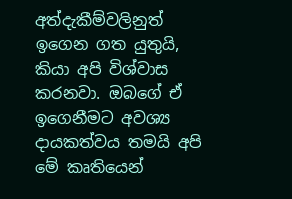අත්දැකීම්වලිනුත් ඉගෙන ගත යුතුයි, කියා අපි විශ්වාස කරනවා. ඔබගේ ඒ ඉගෙනීමට අවශ්‍ය දායකත්වය තමයි අපි මේ කෘතියෙන්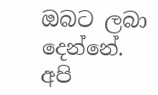ඔබට ලබා දෙන්නේ. අපි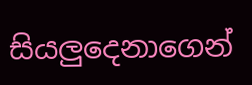සියලුදෙනාගෙන්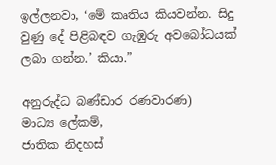ඉල්ලනවා, ‘මේ කෘතිය කියවන්න. සිදු වුණු දේ පිළිබඳව ගැඹුරු අවබෝධයක් ලබා ගන්න.’ කියා.”

අනුරුද්ධ බණ්ඩාර රණවාරණ)
මාධ්‍ය ලේකම්,
ජාතික නිදහස්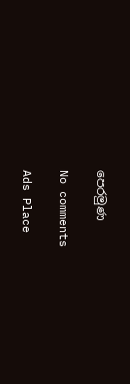පෙරමුණ

No comments

Ads Place